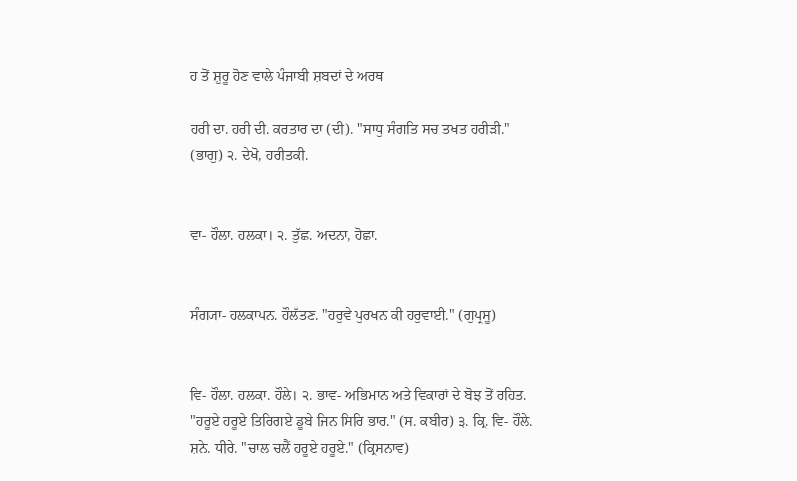ਹ ਤੋਂ ਸ਼ੁਰੂ ਹੋਣ ਵਾਲੇ ਪੰਜਾਬੀ ਸ਼ਬਦਾਂ ਦੇ ਅਰਥ

ਹਰੀ ਦਾ. ਹਰੀ ਦੀ. ਕਰਤਾਰ ਦਾ (ਦੀ). "ਸਾਧੁ ਸੰਗਤਿ ਸਚ ਤਖਤ ਹਰੀੜੀ." (ਭਾਗੁ) ੨. ਦੇਖੋ, ਹਰੀਤਕੀ.


ਵਾ- ਹੌਲਾ. ਹਲਕਾ। ੨. ਤੁੱਛ. ਅਦਨਾ, ਹੋਛਾ.


ਸੰਗ੍ਯਾ- ਹਲਕਾਪਨ. ਹੌਲੱਤਣ. "ਹਰੁਵੇ ਪੁਰਖਨ ਕੀ ਹਰੁਵਾਈ." (ਗੁਪ੍ਰਸੂ)


ਵਿ- ਹੌਲਾ. ਹਲਕਾ. ਹੌਲੇ। ੨. ਭਾਵ- ਅਭਿਮਾਨ ਅਤੇ ਵਿਕਾਰਾਂ ਦੇ ਬੋਝ ਤੋਂ ਰਹਿਤ. "ਹਰੂਏ ਹਰੂਏ ਤਿਰਿਗਏ ਡੂਬੇ ਜਿਨ ਸਿਰਿ ਭਾਰ." (ਸ. ਕਬੀਰ) ੩. ਕ੍ਰਿ. ਵਿ- ਹੌਲੇ. ਸ਼ਨੇ. ਧੀਰੇ. "ਚਾਲ ਚਲੈਂ ਹਰੂਏ ਹਰੂਏ." (ਕ੍ਰਿਸਨਾਵ)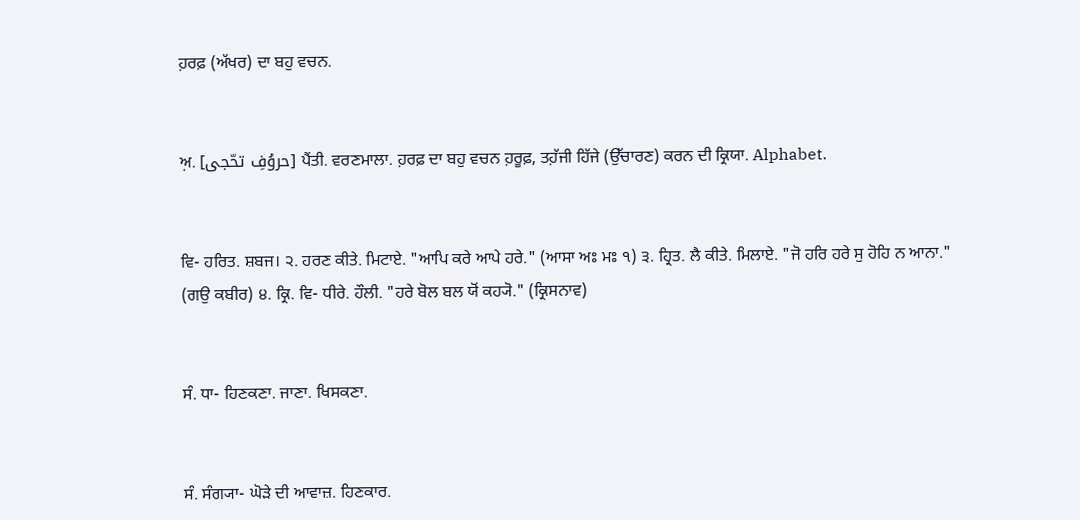ਹ਼ਰਫ਼ (ਅੱਖਰ) ਦਾ ਬਹੁ ਵਚਨ.


ਅ਼. [حروُفِ تحّجی] ਪੈਂਤੀ. ਵਰਣਮਾਲਾ. ਹ਼ਰਫ਼ ਦਾ ਬਹੁ ਵਚਨ ਹ਼ਰੂਫ਼, ਤਹ਼ੱਜੀ ਹਿੱਜੇ (ਉੱਚਾਰਣ) ਕਰਨ ਦੀ ਕ੍ਰਿਯਾ. Alphabet.


ਵਿ- ਹਰਿਤ. ਸ਼ਬਜ। ੨. ਹਰਣ ਕੀਤੇ. ਮਿਟਾਏ. "ਆਪਿ ਕਰੇ ਆਪੇ ਹਰੇ." (ਆਸਾ ਅਃ ਮਃ ੧) ੩. ਹ੍ਰਿਤ. ਲੈ ਕੀਤੇ. ਮਿਲਾਏ. "ਜੋ ਹਰਿ ਹਰੇ ਸੁ ਹੋਹਿ ਨ ਆਨਾ." (ਗਉ ਕਬੀਰ) ੪. ਕ੍ਰਿ. ਵਿ- ਧੀਰੇ. ਹੌਲੀ. "ਹਰੇ ਬੋਲ ਬਲ ਯੋਂ ਕਹ੍ਯੋ." (ਕ੍ਰਿਸਨਾਵ)


ਸੰ. ਧਾ- ਹਿਣਕਣਾ. ਜਾਣਾ. ਖਿਸਕਣਾ.


ਸੰ. ਸੰਗ੍ਯਾ- ਘੋੜੇ ਦੀ ਆਵਾਜ਼. ਹਿਣਕਾਰ.